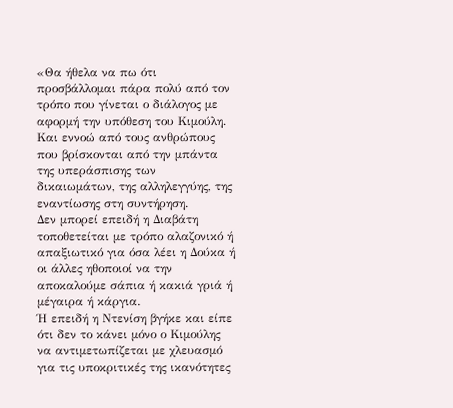«Θα ήθελα να πω ότι προσβάλλομαι πάρα πολύ από τον τρόπο που γίνεται ο διάλογος με αφορμή την υπόθεση του Κιμούλη.
Και εννοώ από τους ανθρώπους που βρίσκονται από την μπάντα της υπεράσπισης των δικαιωμάτων, της αλληλεγγύης, της εναντίωσης στη συντήρηση.
Δεν μπορεί επειδή η Διαβάτη τοποθετείται με τρόπο αλαζονικό ή απαξιωτικό για όσα λέει η Δούκα ή οι άλλες ηθοποιοί να την αποκαλούμε σάπια ή κακιά γριά ή μέγαιρα ή κάργια.
Ή επειδή η Ντενίση βγήκε και είπε ότι δεν το κάνει μόνο ο Κιμούλης να αντιμετωπίζεται με χλευασμό για τις υποκριτικές της ικανότητες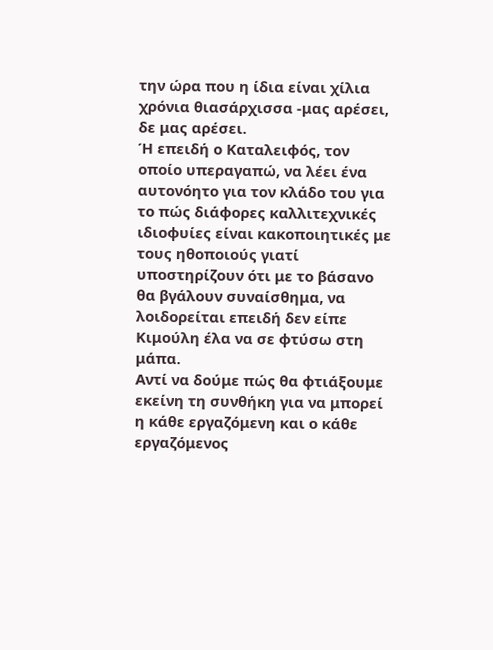την ώρα που η ίδια είναι χίλια χρόνια θιασάρχισσα -μας αρέσει, δε μας αρέσει.
Ή επειδή ο Καταλειφός, τον οποίο υπεραγαπώ, να λέει ένα αυτονόητο για τον κλάδο του για το πώς διάφορες καλλιτεχνικές ιδιοφυίες είναι κακοποιητικές με τους ηθοποιούς γιατί υποστηρίζουν ότι με το βάσανο θα βγάλουν συναίσθημα, να λοιδορείται επειδή δεν είπε Κιμούλη έλα να σε φτύσω στη μάπα.
Αντί να δούμε πώς θα φτιάξουμε εκείνη τη συνθήκη για να μπορεί η κάθε εργαζόμενη και ο κάθε εργαζόμενος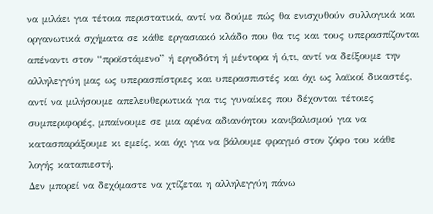να μιλάει για τέτοια περιστατικά, αντί να δούμε πώς θα ενισχυθούν συλλογικά και οργανωτικά σχήματα σε κάθε εργασιακό κλάδο που θα τις και τους υπερασπίζονται απέναντι στον “προϊστάμενο” ή εργοδότη ή μέντορα ή ό,τι, αντί να δείξουμε την αλληλεγγύη μας ως υπερασπίστριες και υπερασπιστές και όχι ως λαϊκοί δικαστές, αντί να μιλήσουμε απελευθερωτικά για τις γυναίκες που δέχονται τέτοιες συμπεριφορές, μπαίνουμε σε μια αρένα αδιανόητου κανιβαλισμού για να κατασπαράξουμε κι εμείς, και όχι για να βάλουμε φραγμό στον ζόφο του κάθε λογής καταπιεστή.
Δεν μπορεί να δεχόμαστε να χτίζεται η αλληλεγγύη πάνω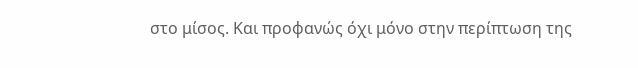στο μίσος. Και προφανώς όχι μόνο στην περίπτωση της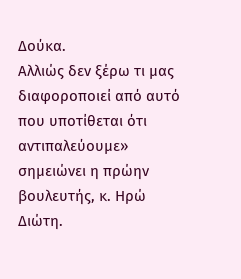Δούκα.
Αλλιώς δεν ξέρω τι μας διαφοροποιεί από αυτό που υποτίθεται ότι αντιπαλεύουμε» σημειώνει η πρώην βουλευτής, κ. Ηρώ Διώτη.